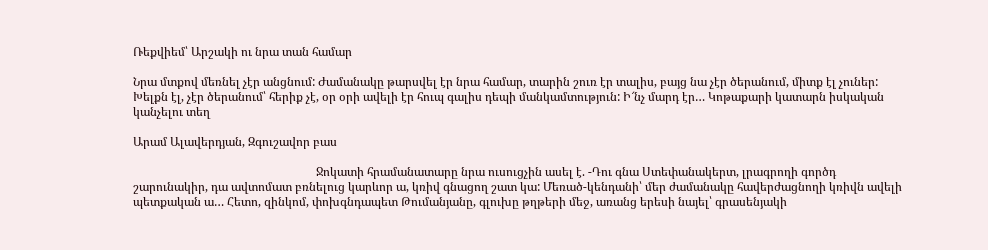Ռեքվիեմ՝ Արշակի ու նրա տան համար

Նրա մտքով մեռնել չէր անցնում: Ժամանակը թարսվել էր նրա համար, տարին շուռ էր տալիս, բայց նա չէր ծերանում, միտք էլ չուներ: Խելքն էլ, չէր ծերանում՝ հերիք չէ, օր օրի ավելի էր հուպ գալիս դեպի մանկամտություն: Ի՜նչ մարդ էր… Կոթաքարի կատարն իսկական կանչելու տեղ

Արամ Ալավերդյան, Զգուշավոր բաս

                                                             Ջոկատի հրամանատարը նրա ուսուցչին ասել է. -Դու գնա Ստեփանակերտ, լրագրողի գործդ շարունակիր, դա ավտոմատ բռնելուց կարևոր ա, կռիվ գնացող շատ կա: Մեռած-կենդանի՝ մեր ժամանակը հավերժացնողի կռիվն ավելի պետքական ա… Հետո, զինկոմ, փոխգնդապետ Թումանյանը, գլուխը թղթերի մեջ, առանց երեսի նայել՝ գրասենյակի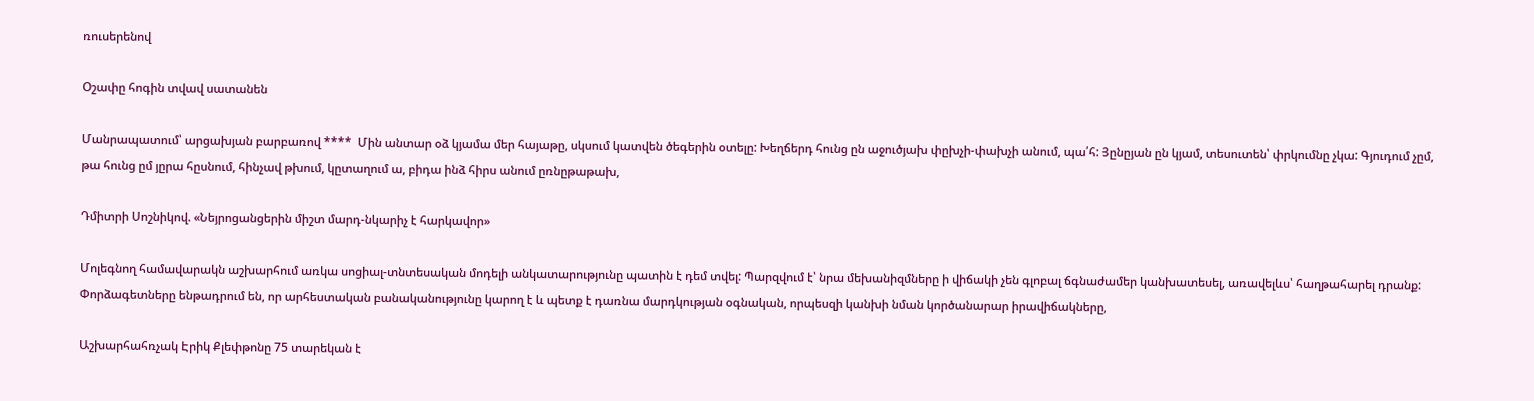ռուսերենով

Օշափը հոգին տվավ սատանեն

Մանրապատում՝ արցախյան բարբառով ****  Մին անտար օձ կյամա մեր հայաթը, սկսում կատվեն ծեգերին օտելը: Խեղճերդ հունց ըն աջուծյախ փըխչի-փախչի անում, պա՛հ: Յընըյան ըն կյամ, տեսուտեն՝ փրկումնը չկա: Գյուդում չըմ, թա հունց ըմ յըրա հըսնում, հինչավ թխում, կըտաղում ա, բիդա ինձ հիրս անում ըռնըթաթախ,

Դմիտրի Սոշնիկով. «Նեյրոցանցերին միշտ մարդ-նկարիչ է հարկավոր»

Մոլեգնող համավարակն աշխարհում առկա սոցիալ-տնտեսական մոդելի անկատարությունը պատին է դեմ տվել: Պարզվում է՝ նրա մեխանիզմները ի վիճակի չեն գլոբալ ճգնաժամեր կանխատեսել, առավելևս՝ հաղթահարել դրանք: Փորձագետները ենթադրում են, որ արհեստական բանականությունը կարող է և պետք է դառնա մարդկության օգնական, որպեսզի կանխի նման կործանարար իրավիճակները,

Աշխարհահռչակ Էրիկ Քլեփթոնը 75 տարեկան է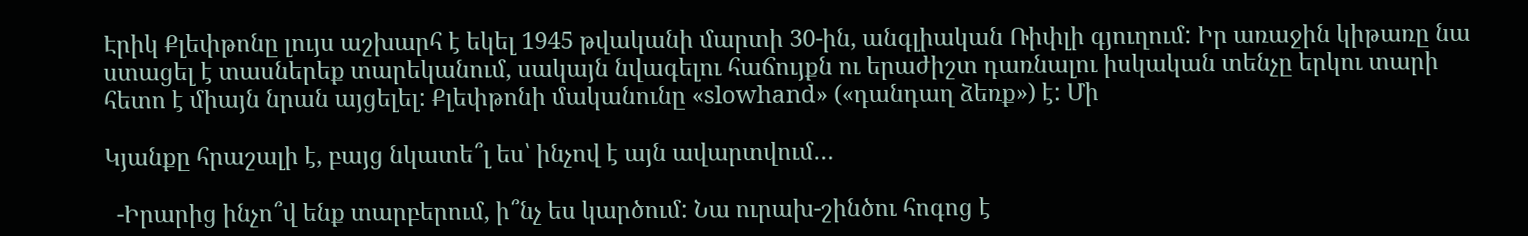Էրիկ Քլեփթոնը լույս աշխարհ է եկել 1945 թվականի մարտի 30-ին, անգլիական Ռիփլի գյուղում: Իր առաջին կիթառը նա ստացել է տասներեք տարեկանում, սակայն նվագելու հաճույքն ու երաժիշտ դառնալու իսկական տենչը երկու տարի հետո է միայն նրան այցելել: Քլեփթոնի մականունը «slowhand» («դանդաղ ձեռք») է: Մի

Կյանքը հրաշալի է, բայց նկատե՞լ ես՝ ինչով է այն ավարտվում…

  -Իրարից ինչո՞վ ենք տարբերում, ի՞նչ ես կարծում: Նա ուրախ-շինծու հոգոց է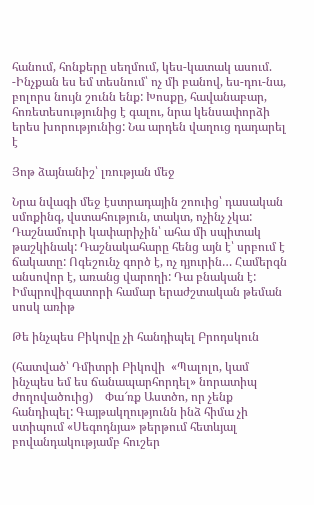հանում, հոնքերը սեղմում, կես-կատակ ասում. -Ինչքան ես եմ տեսնում՝ ոչ մի բանով, ես-դու-նա, բոլորս նույն շունն ենք: Խոսքը, հավանաբար, հոռետեսությունից է գալու, նրա կենսափորձի երես խորությունից: Նա արդեն վաղուց դադարել է

Յոթ ձայնանիշ՝ լռության մեջ

Նրա նվագի մեջ էստրադային շոուից՝ դասական սմոքինգ, վստահություն, տակտ, ոչինչ չկա: Դաշնամուրի կափարիչին՝ ահա մի սպիտակ թաշկինակ: Դաշնակահարը հենց այն է՝ սրբում է ճակատը: Ոգեշունչ գործ է, ոչ դյուրին… Համերգն անսովոր է, առանց վարողի: Դա բնական է: Իմպրովիզատորի համար երաժշտական թեման սոսկ առիթ

Թե ինչպես Բիկովը չի հանդիպել Բրոդսկուն

(հատված՝ Դմիտրի Բիկովի  «Պալոլո, կամ ինչպես եմ ես ճանապարհորդել» նորատիպ ժողովածուից)    Փա՜ռք Աստծո, որ չենք հանդիպել: Գայթակղությունն ինձ հիմա չի ստիպում «Սեգոդնյա» թերթում հետևյալ բովանդակությամբ հուշեր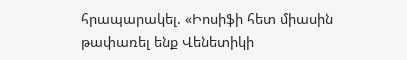հրապարակել. «Իոսիֆի հետ միասին թափառել ենք Վենետիկի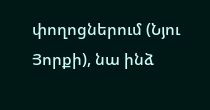փողոցներում (Նյու Յորքի), նա ինձ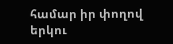համար իր փողով երկու